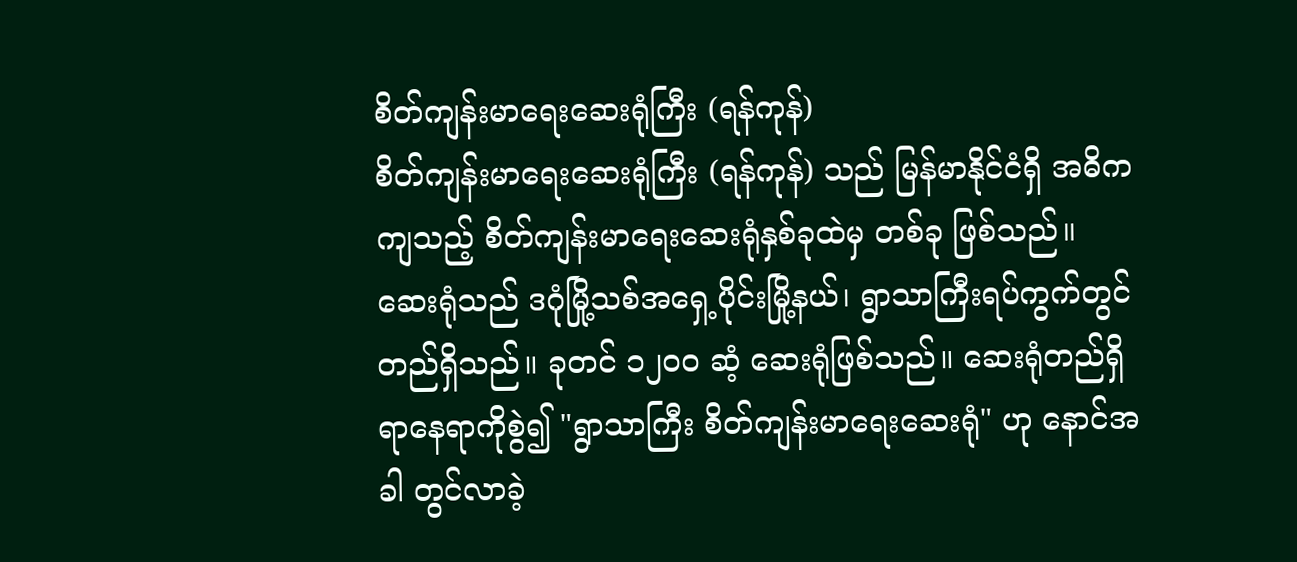စိတ်ကျန်းမာရေးဆေးရုံကြီး (ရန်ကုန်)
စိတ်ကျန်းမာရေးဆေးရုံကြီး (ရန်ကုန်) သည် မြန်မာနိုင်ငံရှိ အဓိကကျသည့် စိတ်ကျန်းမာရေးဆေးရုံနှစ်ခုထဲမှ တစ်ခု ဖြစ်သည်။ ဆေးရုံသည် ဒဂုံမြို့သစ်အရှေ့ပိုင်းမြို့နယ်၊ ရွာသာကြီးရပ်ကွက်တွင် တည်ရှိသည်။ ခုတင် ၁၂၀၀ ဆံ့ ဆေးရုံဖြစ်သည်။ ဆေးရုံတည်ရှိရာနေရာကိုစွဲ၍ "ရွာသာကြီး စိတ်ကျန်းမာရေးဆေးရုံ" ဟု နောင်အခါ တွင်လာခဲ့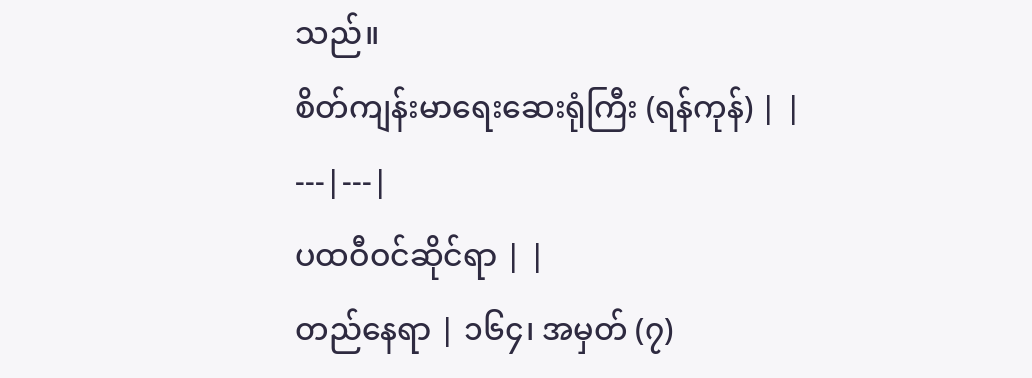သည်။
စိတ်ကျန်းမာရေးဆေးရုံကြီး (ရန်ကုန်) | |
---|---|
ပထဝီဝင်ဆိုင်ရာ | |
တည်နေရာ | ၁၆၄၊ အမှတ် (၇)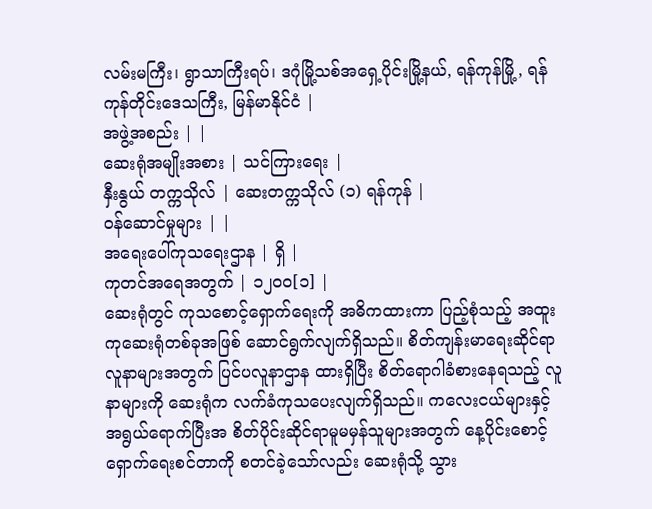လမ်းမကြီး၊ ရွာသာကြီးရပ်၊ ဒဂုံမြို့သစ်အရှေ့ပိုင်းမြို့နယ်, ရန်ကုန်မြို့, ရန်ကုန်တိုင်းဒေသကြီး, မြန်မာနိုင်ငံ |
အဖွဲ့အစည်း | |
ဆေးရုံအမျိုးအစား | သင်ကြားရေး |
နှီးနွယ် တက္ကသိုလ် | ဆေးတက္ကသိုလ် (၁) ရန်ကုန် |
ဝန်ဆောင်မှုများ | |
အရေးပေါ်ကုသရေးဌာန | ရှိ |
ကုတင်အရေအတွက် | ၁၂၀၀[၁] |
ဆေးရုံတွင် ကုသစောင့်ရှောက်ရေးကို အဓိကထားကာ ပြည့်စုံသည့် အထူးကုဆေးရုံတစ်ခုအဖြစ် ဆောင်ရွက်လျက်ရှိသည်။ စိတ်ကျန်းမာရေးဆိုင်ရာ လူနာများအတွက် ပြင်ပလူနာဌာန ထားရှိပြီး စိတ်ရောဂါခံစားနေရသည့် လူနာများကို ဆေးရုံက လက်ခံကုသပေးလျက်ရှိသည်။ ကလေးငယ်များနှင့် အရွယ်ရောက်ပြီးအ စိတ်ပိုင်းဆိုင်ရာမူမမှန်သူများအတွက် နေ့ပိုင်းစောင့်ရှောက်ရေးစင်တာကို စတင်ခဲ့သော်လည်း ဆေးရုံသို့ သွား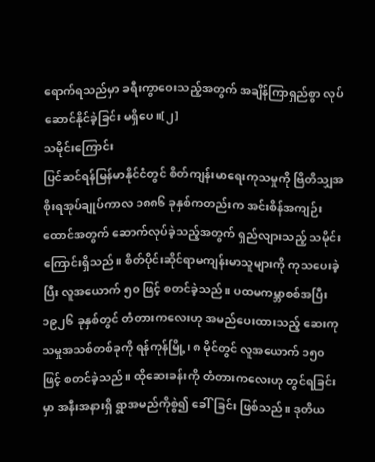ရောက်ရသည်မှာ ခရီးကွာဝေးသည့်အတွက် အချိန်ကြာရှည်စွာ လုပ်ဆောင်နိုင်ခဲ့ခြင်း မရှိပေ။[၂]
သမိုင်းကြောင်း
ပြင်ဆင်ရန်မြန်မာနိုင်ငံတွင် စိတ်ကျန်းမာရေးကုသမှုကို ဗြိတိသျှအစိုးရအုပ်ချုပ်ကာလ ၁၈၈၆ ခုနှစ်ကတည်းက အင်းစိန်အကျဉ်းထောင်အတွက် ဆောက်လုပ်ခဲ့သည့်အတွက် ရှည်လျားသည့် သမိုင်းကြောင်းရှိသည်။ စိတ်ပိုင်းဆိုင်ရာမကျန်းမာသူများကို ကုသပေးခဲ့ပြီး လူအယောက် ၅၀ ဖြင့် စတင်ခဲ့သည်။ ပထမကမ္ဘာစစ်အပြီး ၁၉၂၆ ခုနှစ်တွင် တံတားကလေးဟု အမည်ပေးထားသည့် ဆေးကုသမှုအသစ်တစ်ခုကို ရန်ကုန်မြို့၊ ၈ မိုင်တွင် လူအယောက် ၁၅၀ ဖြင့် စတင်ခဲ့သည်။ ထိုဆေးခန်းကို တံတားကလေးဟု တွင်ရခြင်းမှာ အနီးအနားရှိ ရွာအမည်ကိုစွဲ၍ ခေါ်ခြင်း ဖြစ်သည်။ ဒုတိယ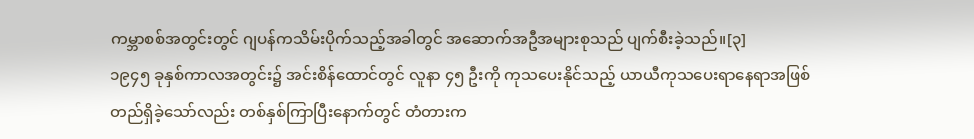ကမ္ဘာစစ်အတွင်းတွင် ဂျပန်ကသိမ်းပိုက်သည့်အခါတွင် အဆောက်အဦအများစုသည် ပျက်စီးခဲ့သည်။[၃]
၁၉၄၅ ခုနှစ်ကာလအတွင်း၌ အင်းစိန်ထောင်တွင် လူနာ ၄၅ ဦးကို ကုသပေးနိုင်သည့် ယာယီကုသပေးရာနေရာအဖြစ် တည်ရှိခဲ့သော်လည်း တစ်နှစ်ကြာပြီးနောက်တွင် တံတားက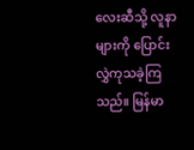လေးဆီသို့ လူနာများကို ပြောင်းလွှဲကုသခဲ့ကြသည်။ မြန်မာ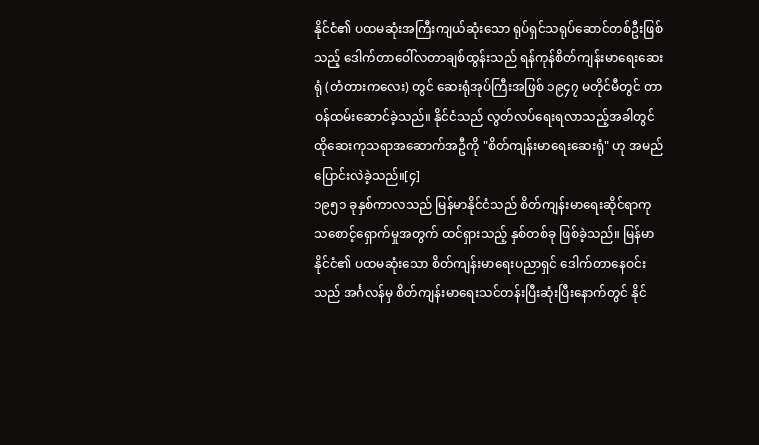နိုင်ငံ၏ ပထမဆုံးအကြီးကျယ်ဆုံးသော ရုပ်ရှင်သရုပ်ဆောင်တစ်ဦးဖြစ်သည့် ဒေါက်တာဝေါ်လတာချစ်ထွန်းသည် ရန်ကုန်စိတ်ကျန်းမာရေးဆေးရုံ (တံတားကလေး) တွင် ဆေးရုံအုပ်ကြီးအဖြစ် ၁၉၄၇ မတိုင်မီတွင် တာဝန်ထမ်းဆောင်ခဲ့သည်။ နိုင်ငံသည် လွတ်လပ်ရေးရလာသည့်အခါတွင် ထိုဆေးကုသရာအဆောက်အဦကို "စိတ်ကျန်းမာရေးဆေးရုံ" ဟု အမည်ပြောင်းလဲခဲ့သည်။[၄]
၁၉၅၁ ခုနှစ်ကာလသည် မြန်မာနိုင်ငံသည် စိတ်ကျန်းမာရေးဆိုင်ရာကုသစောင့်ရှောက်မှုအတွက် ထင်ရှားသည့် နှစ်တစ်ခု ဖြစ်ခဲ့သည်။ မြန်မာနိုင်ငံ၏ ပထမဆုံးသော စိတ်ကျန်းမာရေးပညာရှင် ဒေါက်တာနေဝင်းသည် အင်္ဂလန်မှ စိတ်ကျန်းမာရေးသင်တန်းပြီးဆုံးပြီးနောက်တွင် နိုင်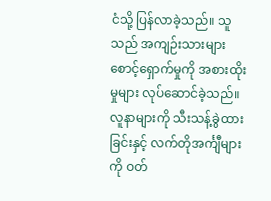ငံသို့ ပြန်လာခဲ့သည်။ သူသည် အကျဉ်းသားများစောင့်ရှောက်မှုကို အစားထိုးမှုများ လုပ်ဆောင်ခဲ့သည်။ လူနာများကို သီးသန့်ခွဲထားခြင်းနှင့် လက်တိုအင်္ကျီများကို ဝတ်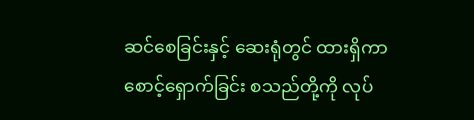ဆင်စေခြင်းနှင့် ဆေးရုံတွင် ထားရှိကာ စောင့်ရှောက်ခြင်း စသည်တို့ကို လုပ်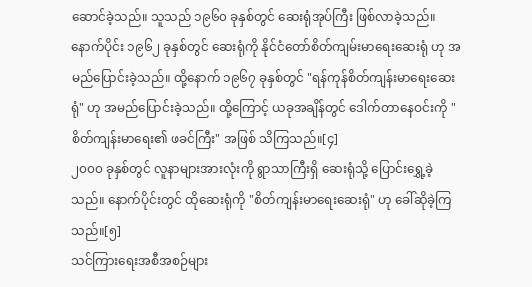ဆောင်ခဲ့သည်။ သူသည် ၁၉၆၀ ခုနှစ်တွင် ဆေးရုံအုပ်ကြီး ဖြစ်လာခဲ့သည်။ နောက်ပိုင်း ၁၉၆၂ ခုနှစ်တွင် ဆေးရုံကို နိုင်ငံတော်စိတ်ကျမ်းမာရေးဆေးရုံ ဟု အမည်ပြောင်းခဲ့သည်။ ထို့နောက် ၁၉၆၇ ခုနှစ်တွင် "ရန်ကုန်စိတ်ကျန်းမာရေးဆေးရုံ" ဟု အမည်ပြောင်းခဲ့သည်။ ထို့ကြောင့် ယခုအချိန်တွင် ဒေါက်တာနေဝင်းကို "စိတ်ကျန်းမာရေး၏ ဖခင်ကြီး" အဖြစ် သိကြသည်။[၄]
၂၀၀၀ ခုနှစ်တွင် လူနာများအားလုံးကို ရွာသာကြီးရှိ ဆေးရုံသို့ ပြောင်းရွှေ့ခဲ့သည်။ နောက်ပိုင်းတွင် ထိုဆေးရုံကို "စိတ်ကျန်းမာရေးဆေးရုံ" ဟု ခေါ်ဆိုခဲ့ကြသည်။[၅]
သင်ကြားရေးအစီအစဉ်များ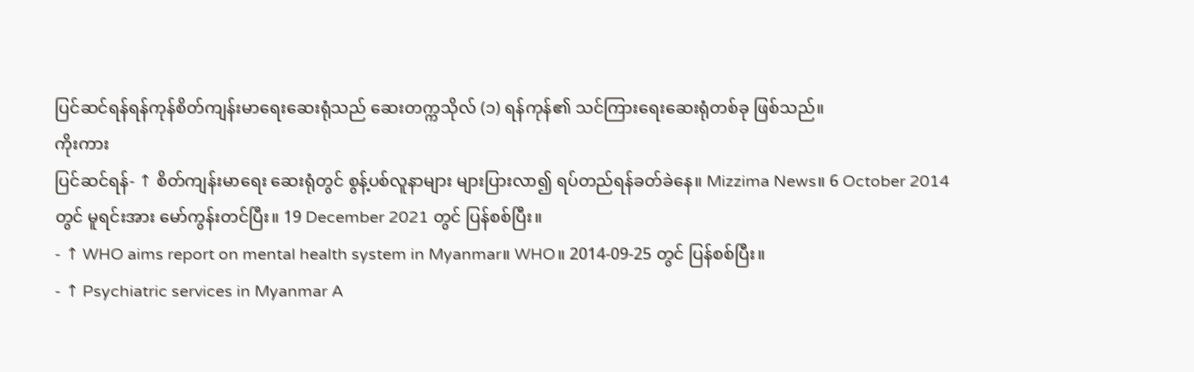ပြင်ဆင်ရန်ရန်ကုန်စိတ်ကျန်းမာရေးဆေးရုံသည် ဆေးတက္ကသိုလ် (၁) ရန်ကုန်၏ သင်ကြားရေးဆေးရုံတစ်ခု ဖြစ်သည်။
ကိုးကား
ပြင်ဆင်ရန်- ↑ စိတ်ကျန်းမာရေး ဆေးရုံတွင် စွန့်ပစ်လူနာများ များပြားလာ၍ ရပ်တည်ရန်ခတ်ခဲနေ။ Mizzima News။ 6 October 2014 တွင် မူရင်းအား မော်ကွန်းတင်ပြီး။ 19 December 2021 တွင် ပြန်စစ်ပြီး။
- ↑ WHO aims report on mental health system in Myanmar။ WHO။ 2014-09-25 တွင် ပြန်စစ်ပြီး။
- ↑ Psychiatric services in Myanmar A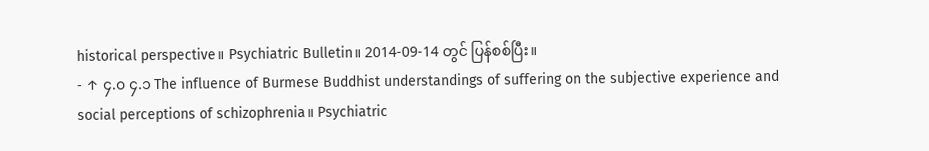historical perspective။ Psychiatric Bulletin။ 2014-09-14 တွင် ပြန်စစ်ပြီး။
- ↑ ၄.၀ ၄.၁ The influence of Burmese Buddhist understandings of suffering on the subjective experience and social perceptions of schizophrenia။ Psychiatric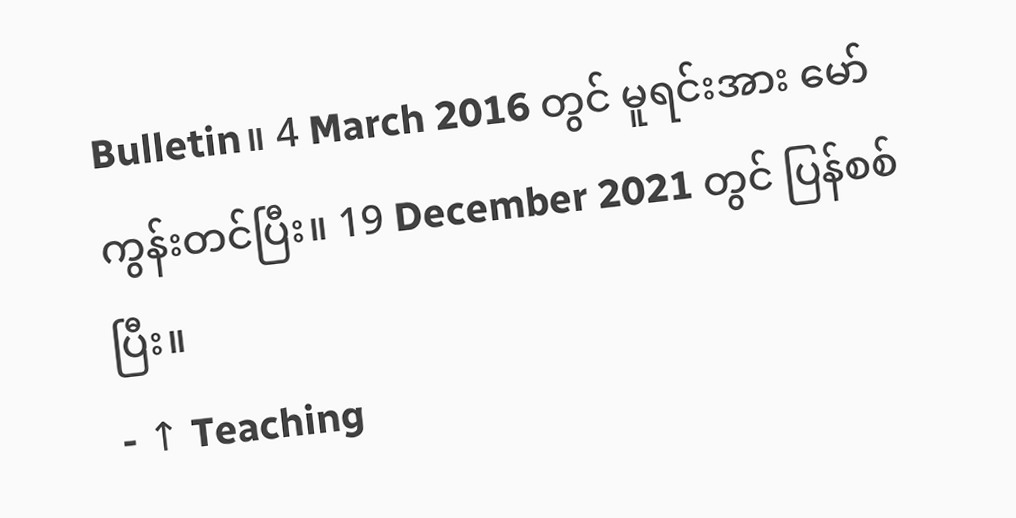Bulletin။ 4 March 2016 တွင် မူရင်းအား မော်ကွန်းတင်ပြီး။ 19 December 2021 တွင် ပြန်စစ်ပြီး။
- ↑ Teaching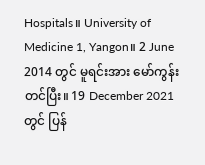Hospitals။ University of Medicine 1, Yangon။ 2 June 2014 တွင် မူရင်းအား မော်ကွန်းတင်ပြီး။ 19 December 2021 တွင် ပြန်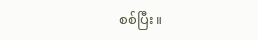စစ်ပြီး။